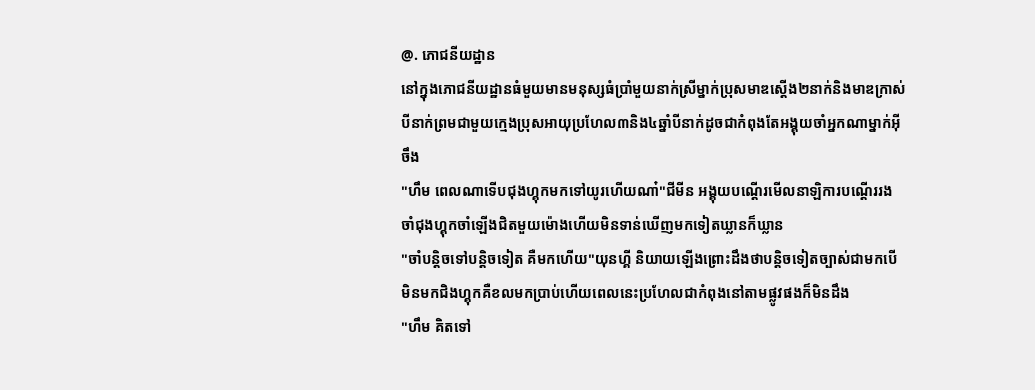@. ភោជនីយដ្ឋាន
នៅក្នុងភោជនីយដ្ឋានធំមួយមានមនុស្សធំប្រាំមួយនាក់ស្រីម្នាក់ប្រុសមាឌស្តើង២នាក់និងមាឌក្រាស់បីនាក់ព្រមជាមួយក្មេងប្រុសអាយុប្រហែល៣និង៤ឆ្នាំបីនាក់ដូចជាកំពុងតែអង្គុយចាំអ្នកណាម្នាក់អ៊ីចឹង
"ហឹម ពេលណាទើបជុងហ្គុកមកទៅយូរហើយណា៎"ជីមីន អង្គុយបណ្តើរមើលនាឡិការបណ្តើររងចាំជុងហ្គុកចាំឡើងជិតមួយម៉ោងហើយមិនទាន់ឃើញមកទៀតឃ្លានក៏ឃ្លាន
"ចាំបន្តិចទៅបន្តិចទៀត គឺមកហើយ"យុនហ្គី និយាយឡើងព្រោះដឹងថាបន្តិចទៀតច្បាស់ជាមកបើមិនមកជិងហ្គុកគឺខលមកប្រាប់ហើយពេលនេះប្រហែលជាកំពុងនៅតាមផ្លូវផងក៏មិនដឹង
"ហឹម គិតទៅ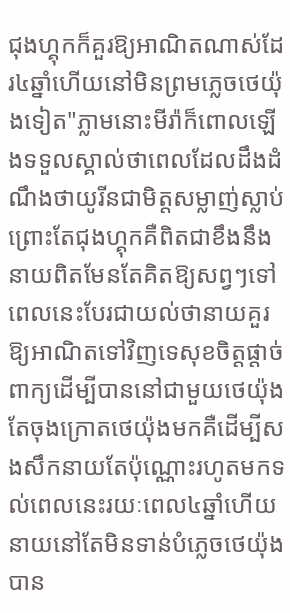ជុងហ្គុកក៏គួរឱ្យអាណិតណាស់ដែរ៤ឆ្នាំហើយនៅមិនព្រមភ្លេចថេយ៉ុងទៀត"ភ្លាមនោះមីរ៉ាក៏ពោលឡើងទទួលស្គាល់ថាពេលដែលដឹងដំណឹងថាយូរីនជាមិត្តសម្លាញ់ស្លាប់ព្រោះតែជុងហ្គុកគឺពិតជាខឹងនឹងនាយពិតមែនតែគិតឱ្យសព្វៗទៅពេលនេះបែរជាយល់ថានាយគួរឱ្យអាណិតទៅវិញទេសុខចិត្តផ្តាច់ពាក្យដើម្បីបាននៅជាមួយថេយ៉ុងតែចុងក្រោតថេយ៉ុងមកគឺដើម្បីសងសឹកនាយតែប៉ុណ្ណោះរហូតមកទល់ពេលនេះរយៈពេល៤ឆ្នាំហើយនាយនៅតែមិនទាន់បំភ្លេចថេយ៉ុងបាន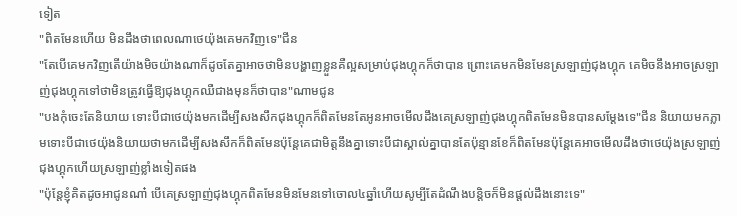ទៀត
"ពិតមែនហើយ មិនដឹងថាពេលណាថេយ៉ុងគេមកវិញទេ"ជីន
"តែបើគេមកវិញតើយ៉ាងមិចយ៉ាងណាក៏ដូចតែគ្នាអាចថាមិនបង្ហាញខ្លួនគឺល្អសម្រាប់ជុងហ្គុកក៏ថាបាន ព្រោះគេមកមិនមែនស្រឡាញ់ជុងហ្គុក គេមិចនឹងអាចស្រឡាញ់ជុងហ្គុកទៅថាមិនត្រូវធ្វើឱ្យជុងហ្គុកឈឺជាងមុនក៏ថាបាន"ណាមជូន
"បងកុំចេះតែនិយាយ ទោះបីជាថេយ៉ុងមកដើម្បីសងសឹកជុងហ្គុកក៏ពិតមែនតែអូនអាចមើលដឹងគេស្រឡាញ់ជុងហ្គុកពិតមែនមិនបានសម្តែងទេ"ជីន និយាយមកភ្លាមទោះបីជាថេយ៉ុងនិយាយថាមកដើម្បីសងសឹកក៏ពិតមែនប៉ុន្តែគេជាមិត្តនឹងគ្នាទោះបីជាស្គាល់គ្នាបានតែប៉ុន្មានខែក៏ពិតមែនប៉ុន្តែគេអាចមើលដឹងថាថេយ៉ុងស្រឡាញ់ជុងហ្គុកហើយស្រឡាញ់ខ្លាំងទៀតផង
"ប៉ុន្តែខ្ញុំគិតដូចអាជូនណា៎ បើគេស្រឡាញ់ជុងហ្គុកពិតមែនមិនមែនទៅចោល៤ឆ្នាំហើយសូម្បីតែដំណឹងបន្តិចក៏មិនផ្តល់ដឹងនោះទេ"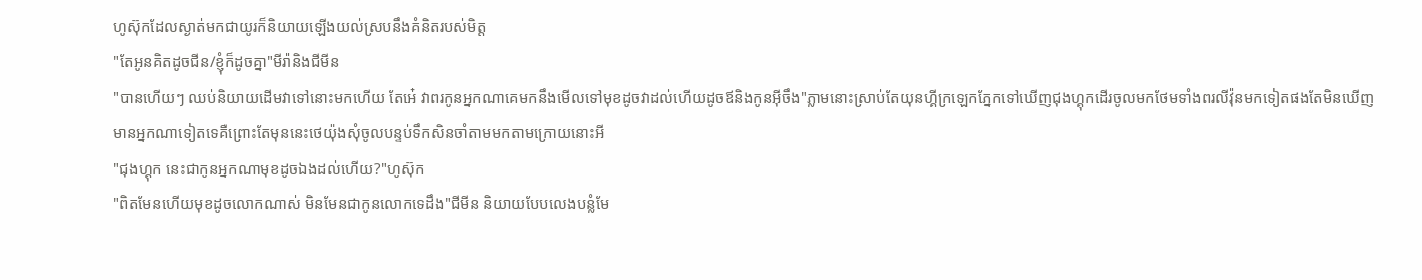ហូស៊ុកដែលស្ងាត់មកជាយូរក៏និយាយឡើងយល់ស្របនឹងគំនិតរបស់មិត្ត
"តែអូនគិតដូចជីន/ខ្ញុំក៏ដូចគ្នា"មីរ៉ានិងជីមីន
"បានហើយៗ ឈប់និយាយដើមវាទៅនោះមកហើយ តែអ៎េ វាពរកូនអ្នកណាគេមកនឹងមើលទៅមុខដូចវាដល់ហើយដូចឪនិងកូនអ៊ីចឹង"ភ្លាមនោះស្រាប់តែយុនហ្គីក្រឡេកភ្នែកទៅឃើញជុងហ្គុកដើរចូលមកថែមទាំងពរលីវ៉ុនមកទៀតផងតែមិនឃើញមានអ្នកណាទៀតទេគឺព្រោះតែមុននេះថេយ៉ុងសុំចូលបន្ទប់ទឹកសិនចាំតាមមកតាមក្រោយនោះអី
"ជុងហ្គុក នេះជាកូនអ្នកណាមុខដូចឯងដល់ហើយ?"ហូស៊ុក
"ពិតមែនហើយមុខដូចលោកណាស់ មិនមែនជាកូនលោកទេដឹង"ជីមីន និយាយបែបលេងបន្លំមែ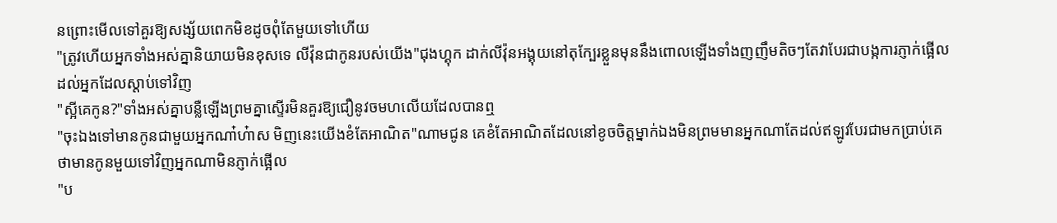នព្រោះមើលទៅគួរឱ្យសង្ស័យពេកមិខដូចពុំតែមួយទៅហើយ
"ត្រូវហើយអ្នកទាំងអស់គ្នានិយាយមិនខុសទេ លីវ៉ុនជាកូនរបស់យើង"ជុងហ្គុក ដាក់លីវ៉ុនអង្គុយនៅតុក្បែរខ្លួនមុននឹងពោលឡើងទាំងញញឹមតិចៗតែវាបែរជាបង្កការភ្ញាក់ផ្អើលដល់អ្នកដែលស្តាប់ទៅវិញ
"ស្អីគេកូន?"ទាំងអស់គ្នាបន្លឺឡើងព្រមគ្នាស្ទើរមិនគួរឱ្យជឿនូវចមហលើយដែលបានឮ
"ចុះឯងទៅមានកូនជាមួយអ្នកណា៎ហ៎ាស មិញនេះយើងខំតែអាណិត"ណាមជូន គេខំតែអាណិតដែលនៅខូចចិត្តម្នាក់ឯងមិនព្រមមានអ្នកណាតែដល់ឥឡូវបែរជាមកប្រាប់គេថាមានកូនមួយទៅវិញអ្នកណាមិនភ្ញាក់ផ្អើល
"ប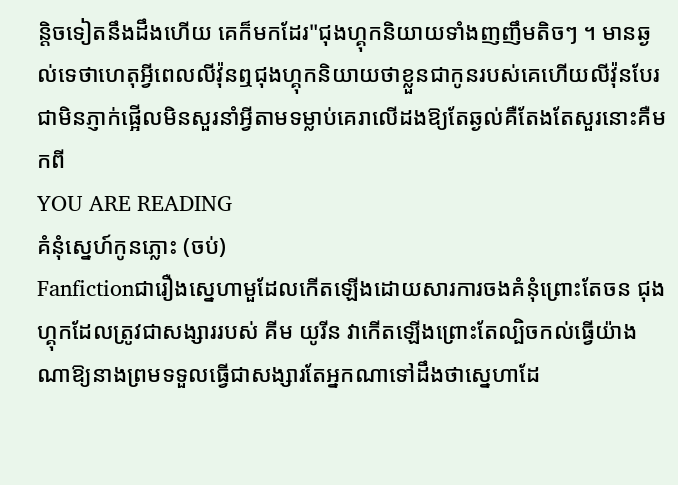ន្តិចទៀតនឹងដឹងហើយ គេក៏មកដែរ"ជុងហ្គុកនិយាយទាំងញញឹមតិចៗ ។ មានឆ្ងល់ទេថាហេតុអ្វីពេលលីវ៉ុនឮជុងហ្គុកនិយាយថាខ្លួនជាកូនរបស់គេហើយលីវ៉ុនបែរជាមិនភ្ញាក់ផ្អើលមិនសួរនាំអ្វីតាមទម្លាប់គេរាលើដងឱ្យតែឆ្ងល់គឺតែងតែសួរនោះគឺមកពី
YOU ARE READING
គំនំុស្នេហ៍កូនភ្លោះ (ចប់)
Fanfictionជារឿងស្នេហាមួដែលកើតឡើងដោយសារការចងគំនុំព្រោះតែចន ជុងហ្គុកដែលត្រូវជាសង្សាររបស់ គីម យូរីន វាកើតឡើងព្រោះតែល្បិចកល់ធ្វើយ៉ាងណាឱ្យនាងព្រមទទួលធ្វើជាសង្សារតែអ្នកណាទៅដឹងថាស្នេហាដែ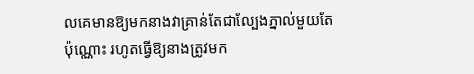លគេមានឱ្យមកនាងវាគ្រាន់តែជាល្បែងភ្នាល់មួយតែប៉ុណ្ណោះ រហូតធ្វើឱ្យនាងត្រូវមក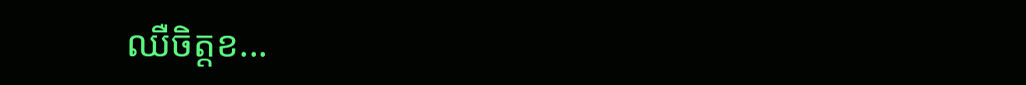ឈឺចិត្តខ...